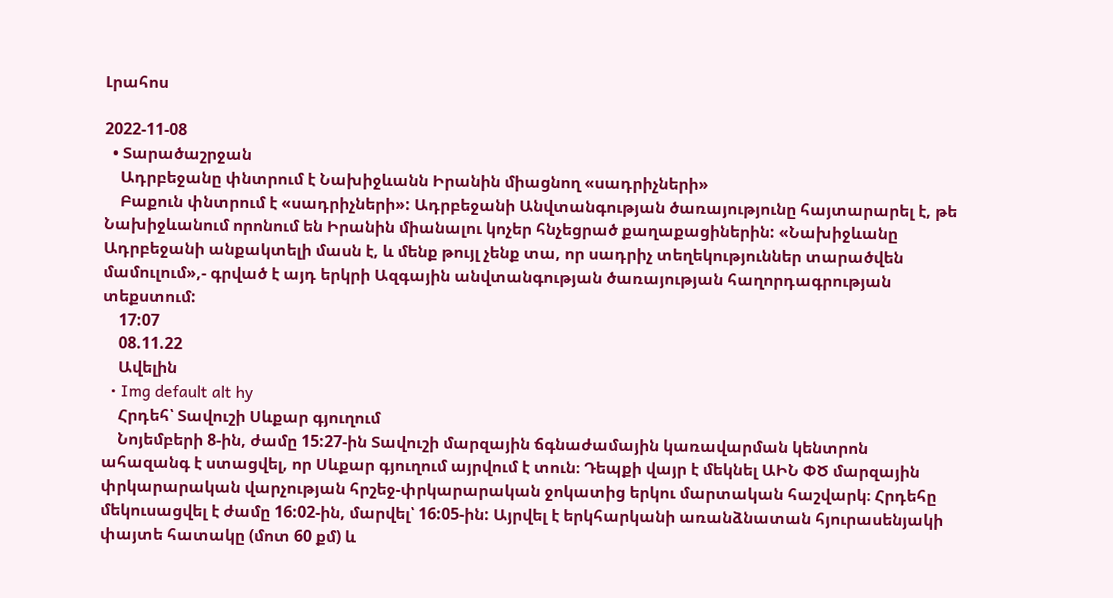Լրահոս

2022-11-08
  • Տարածաշրջան
    Ադրբեջանը փնտրում է Նախիջևանն Իրանին միացնող «սադրիչների»
    Բաքուն փնտրում է «սադրիչների»: Ադրբեջանի Անվտանգության ծառայությունը հայտարարել է, թե Նախիջևանում որոնում են Իրանին միանալու կոչեր հնչեցրած քաղաքացիներին: «Նախիջևանը Ադրբեջանի անքակտելի մասն է, և մենք թույլ չենք տա, որ սադրիչ տեղեկություններ տարածվեն մամուլում»,- գրված է այդ երկրի Ազգային անվտանգության ծառայության հաղորդագրության տեքստում:
    17:07
    08.11.22
    Ավելին
  • Img default alt hy
    Հրդեհ՝ Տավուշի Սևքար գյուղում
    Նոյեմբերի 8-ին, ժամը 15:27-ին Տավուշի մարզային ճգնաժամային կառավարման կենտրոն ահազանգ է ստացվել, որ Սևքար գյուղում այրվում է տուն։ Դեպքի վայր է մեկնել ԱԻՆ ՓԾ մարզային փրկարարական վարչության հրշեջ-փրկարարական ջոկատից երկու մարտական հաշվարկ։ Հրդեհը մեկուսացվել է ժամը 16:02-ին, մարվել՝ 16:05-ին: Այրվել է երկհարկանի առանձնատան հյուրասենյակի փայտե հատակը (մոտ 60 քմ) և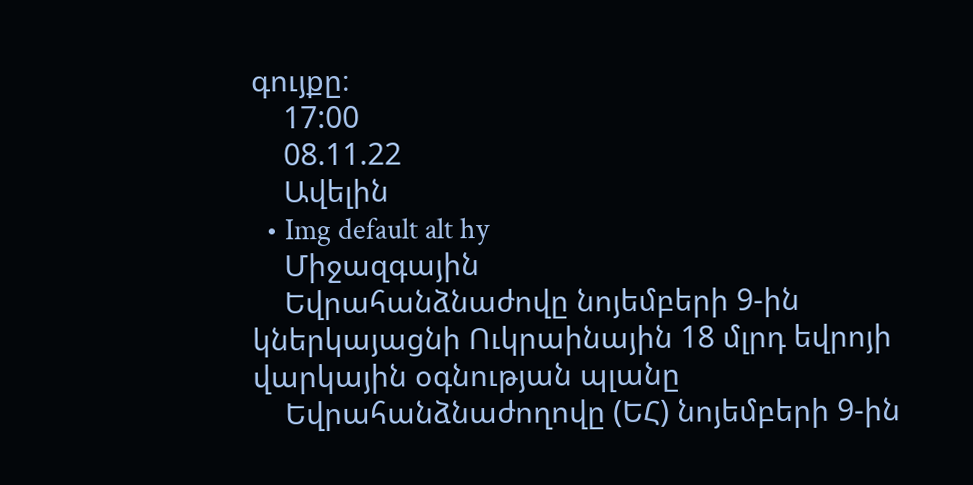գույքը։
    17:00
    08.11.22
    Ավելին
  • Img default alt hy
    Միջազգային
    Եվրահանձնաժովը նոյեմբերի 9-ին կներկայացնի Ուկրաինային 18 մլրդ եվրոյի վարկային օգնության պլանը
    Եվրահանձնաժողովը (ԵՀ) նոյեմբերի 9-ին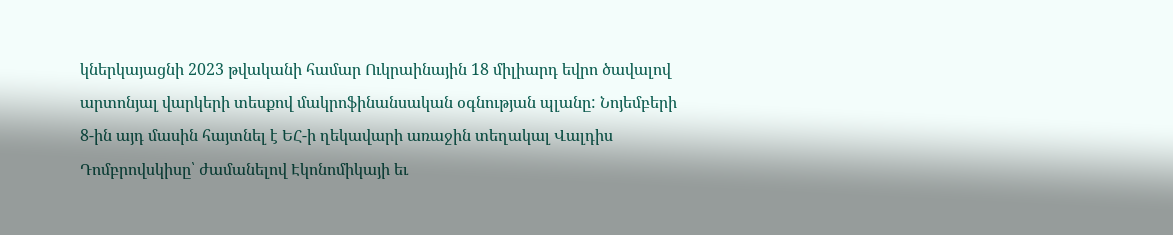կներկայացնի 2023 թվականի համար Ուկրաինային 18 միլիարդ եվրո ծավալով արտոնյալ վարկերի տեսքով մակրոֆինանսական օգնության պլանը: Նոյեմբերի 8-ին այդ մասին հայտնել է ԵՀ-ի ղեկավարի առաջին տեղակալ Վալդիս Դոմբրովսկիսը՝ ժամանելով Էկոնոմիկայի եւ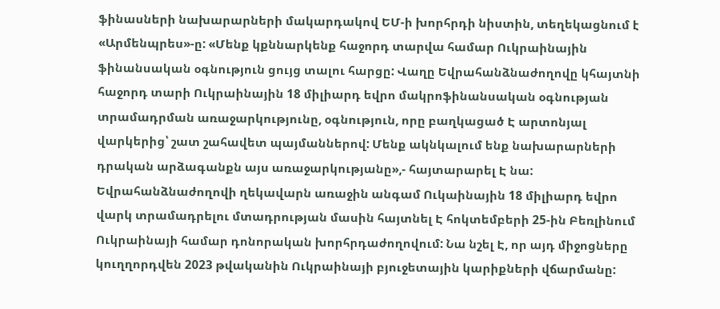ֆինասների նախարարների մակարդակով ԵՄ-ի խորհրդի նիստին, տեղեկացնում է «Արմենպրես»-ը: «Մենք կքննարկենք հաջորդ տարվա համար Ուկրաինային ֆինանսական օգնություն ցույց տալու հարցը: Վաղը Եվրահանձնաժողովը կհայտնի հաջորդ տարի Ուկրաինային 18 միլիարդ եվրո մակրոֆինանսական օգնության տրամադրման առաջարկությունը, օգնություն, որը բաղկացած Է արտոնյալ վարկերից՝ շատ շահավետ պայմաններով: Մենք ակնկալում ենք նախարարների դրական արձագանքն այս առաջարկությանը»,- հայտարարել Է նա: Եվրահանձնաժողովի ղեկավարն առաջին անգամ Ուկաինային 18 միլիարդ եվրո վարկ տրամադրելու մտադրության մասին հայտնել Է հոկտեմբերի 25-ին Բեռլինում Ուկրաինայի համար դոնորական խորհրդաժողովում: Նա նշել Է, որ այդ միջոցները կուղղորդվեն 2023 թվականին Ուկրաինայի բյուջետային կարիքների վճարմանը: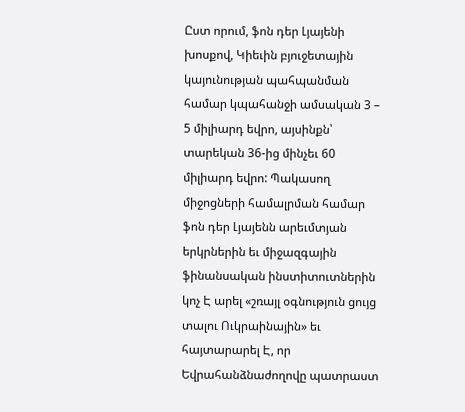Ըստ որում, ֆոն դեր Լյայենի խոսքով, Կիեւին բյուջետային կայունության պահպանման համար կպահանջի ամսական 3 – 5 միլիարդ եվրո, այսինքն՝ տարեկան 36-ից մինչեւ 60 միլիարդ եվրո: Պակասող միջոցների համալրման համար ֆոն դեր Լյայենն արեւմտյան երկրներին եւ միջազգային ֆինանսական ինստիտուտներին կոչ Է արել «շռայլ օգնություն ցույց տալու Ուկրաինային» եւ հայտարարել Է, որ Եվրահանձնաժողովը պատրաստ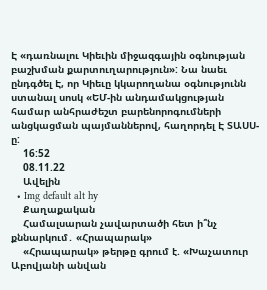Է «դառնալու Կիեւին միջազգային օգնության բաշխման քարտուղարություն»: Նա նաեւ ընդգծել Է, որ Կիեւը կկարողանա օգնությունն ստանալ սոսկ «ԵՄ-ին անդամակցության համար անհրաժեշտ բարենորոգումների անցկացման պայմաններով, հաղորդել Է ՏԱՍՍ-ը:
    16:52
    08.11.22
    Ավելին
  • Img default alt hy
    Քաղաքական
    Համալսարան չավարտածի հետ ի՞նչ քննարկում․ «Հրապարակ»
    «Հրապարակ» թերթը գրում է. «Խաչատուր Աբովյանի անվան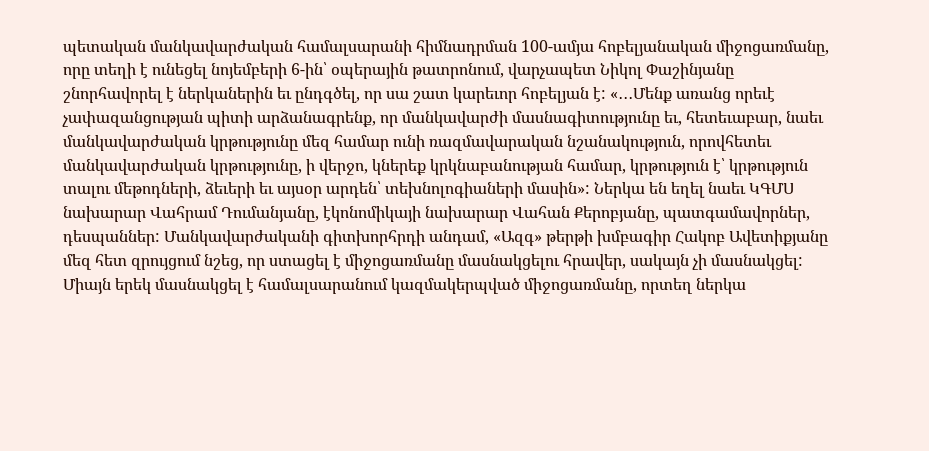պետական մանկավարժական համալսարանի հիմնադրման 100-ամյա հոբելյանական միջոցառմանը, որը տեղի է ունեցել նոյեմբերի 6-ին՝ օպերային թատրոնում, վարչապետ Նիկոլ Փաշինյանը շնորհավորել է ներկաներին եւ ընդգծել, որ սա շատ կարեւոր հոբելյան է: «․․․Մենք առանց որեւէ չափազանցության պիտի արձանագրենք, որ մանկավարժի մասնագիտությունը եւ, հետեւաբար, նաեւ մանկավարժական կրթությունը մեզ համար ունի ռազմավարական նշանակություն, որովհետեւ մանկավարժական կրթությունը, ի վերջո, կներեք կրկնաբանության համար, կրթություն է՝ կրթություն տալու մեթոդների, ձեւերի եւ այսօր արդեն՝ տեխնոլոգիաների մասին»: Ներկա են եղել նաեւ ԿԳՄՍ նախարար Վահրամ Դումանյանը, էկոնոմիկայի նախարար Վահան Քերոբյանը, պատգամավորներ, դեսպաններ: Մանկավարժականի գիտխորհրդի անդամ, «Ազգ» թերթի խմբագիր Հակոբ Ավետիքյանը մեզ հետ զրույցում նշեց, որ ստացել է միջոցառմանը մասնակցելու հրավեր, սակայն չի մասնակցել: Միայն երեկ մասնակցել է համալսարանում կազմակերպված միջոցառմանը, որտեղ ներկա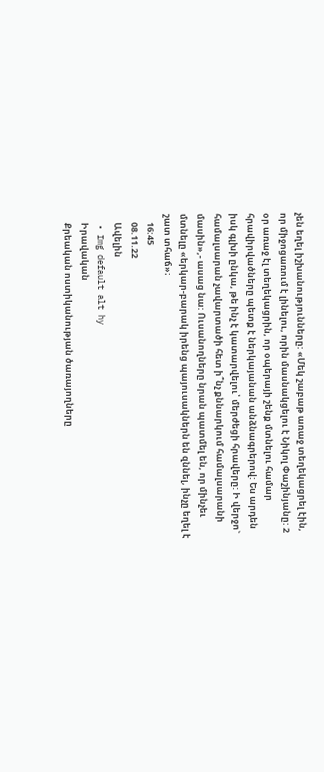չեն եղել իշխանությունները: «Մեկ շաբաթ առաջ տեղեկացրել էին, որ միջոցառում է լինելու, որին մասնակցելու է Նիկոլ Փաշինյանը: 2 օր առաջ էլ տեղեկացրին, որ օպերայի շենք մտնելու համար հրավիրվածները պետք է ներկայանան անձնագրերով: Ես արդեն իսկ գլխի ընկա, թե ինչ է կատարվելու՝ մերժեցի հրավերը: Ի վերջո` համալսարան չավարտածի հետ ի՞նչ քննարկում համալսարանի մասին»,- ասաց նա: Ուսանողները նրան պատմել են, որ մինչեւ մտնելը «երկար-բարակ իրենց պայուսակներն են զննել, ինչը եղել է շատ տհաճ»։
    16:45
    08.11.22
    Ավելին
  • Img default alt hy
    Իրավական
    Քրեական ոստիկանության ծառայողները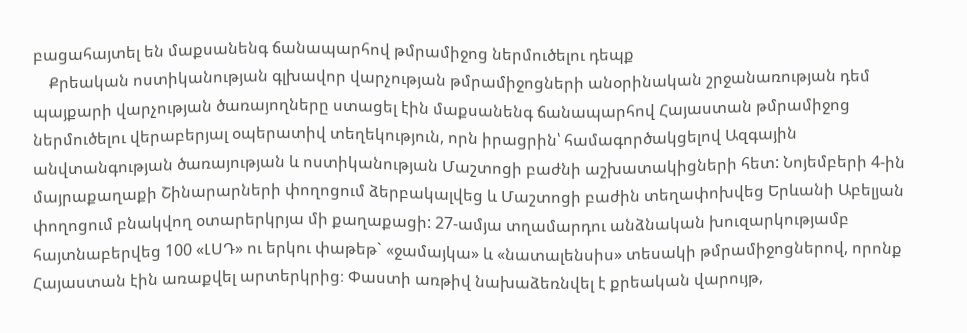բացահայտել են մաքսանենգ ճանապարհով թմրամիջոց ներմուծելու դեպք
    Քրեական ոստիկանության գլխավոր վարչության թմրամիջոցների անօրինական շրջանառության դեմ պայքարի վարչության ծառայողները ստացել էին մաքսանենգ ճանապարհով Հայաստան թմրամիջոց ներմուծելու վերաբերյալ օպերատիվ տեղեկություն, որն իրացրին՝ համագործակցելով Ազգային անվտանգության ծառայության և ոստիկանության Մաշտոցի բաժնի աշխատակիցների հետ: Նոյեմբերի 4-ին մայրաքաղաքի Շինարարների փողոցում ձերբակալվեց և Մաշտոցի բաժին տեղափոխվեց Երևանի Աբելյան փողոցում բնակվող օտարերկրյա մի քաղաքացի: 27-ամյա տղամարդու անձնական խուզարկությամբ հայտնաբերվեց 100 «ԼՍԴ» ու երկու փաթեթ` «ջամայկա» և «նատալենսիս» տեսակի թմրամիջոցներով, որոնք Հայաստան էին առաքվել արտերկրից։ Փաստի առթիվ նախաձեռնվել է քրեական վարույթ,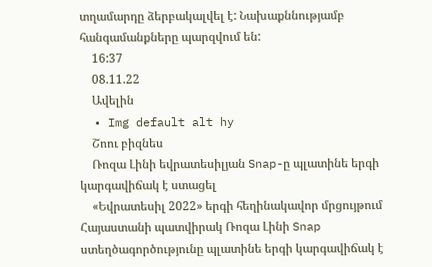տղամարդը ձերբակալվել է: Նախաքննությամբ հանգամանքները պարզվում են:
    16:37
    08.11.22
    Ավելին
  • Img default alt hy
    Շոու բիզնես
    Ռոզա Լինի եվրատեսիլյան Snap-ը պլատինե երգի կարգավիճակ է ստացել
    «Եվրատեսիլ 2022» երգի հեղինակավոր մրցույթում Հայաստանի պատվիրակ Ռոզա Լինի Snap ստեղծագործությունը պլատինե երգի կարգավիճակ է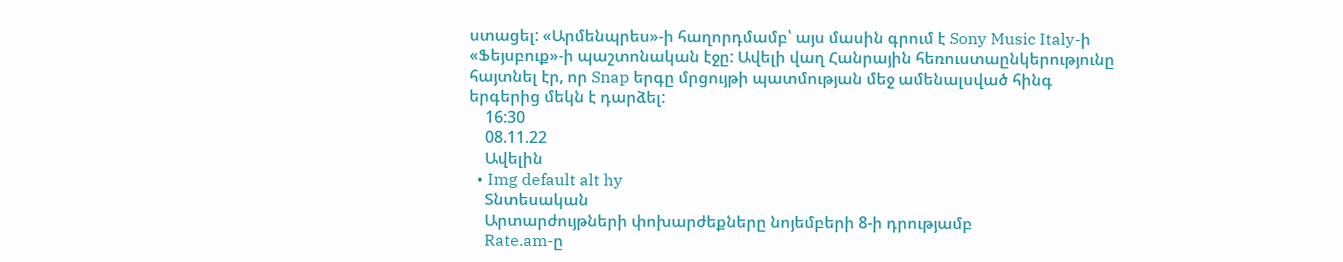ստացել: «Արմենպրես»-ի հաղորդմամբ՝ այս մասին գրում է Sony Music Italy-ի «Ֆեյսբուք»-ի պաշտոնական էջը: Ավելի վաղ Հանրային հեռուստաընկերությունը հայտնել էր, որ Snap երգը մրցույթի պատմության մեջ ամենալսված հինգ երգերից մեկն է դարձել:
    16:30
    08.11.22
    Ավելին
  • Img default alt hy
    Տնտեսական
    Արտարժույթների փոխարժեքները նոյեմբերի 8-ի դրությամբ
    Rate.am-ը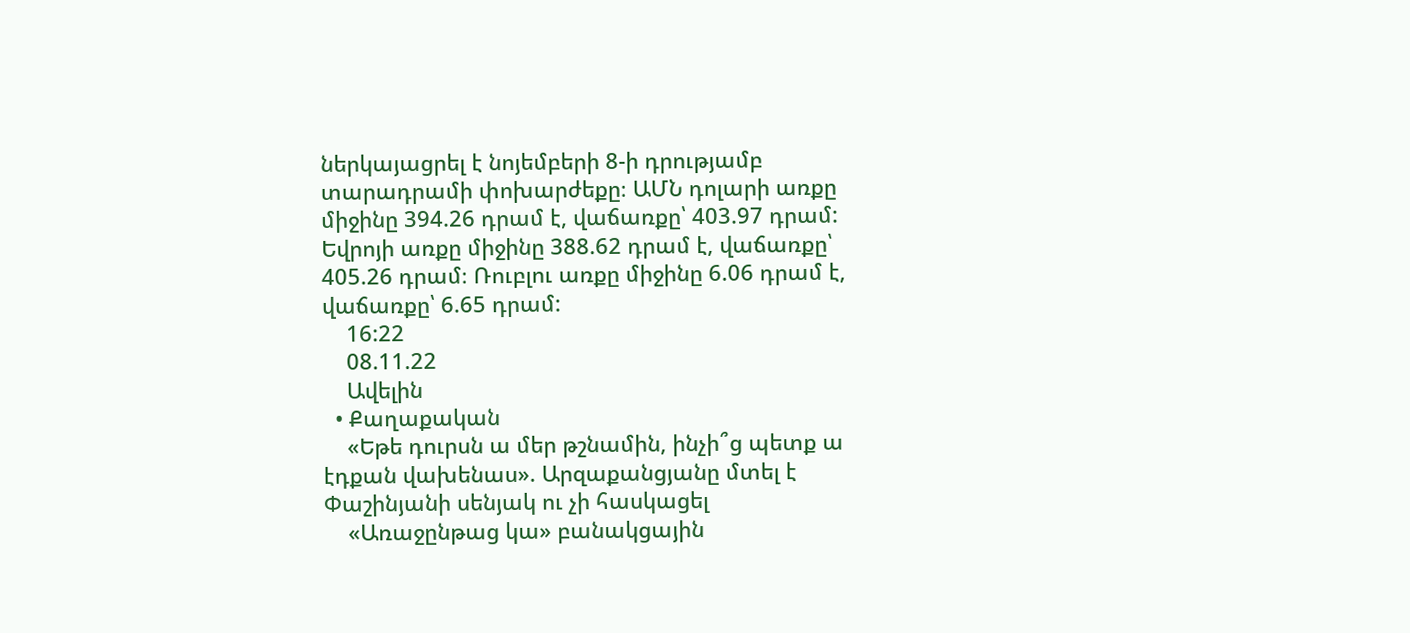ներկայացրել է նոյեմբերի 8-ի դրությամբ տարադրամի փոխարժեքը։ ԱՄՆ դոլարի առքը միջինը 394.26 դրամ է, վաճառքը՝ 403.97 դրամ: Եվրոյի առքը միջինը 388.62 դրամ է, վաճառքը՝ 405.26 դրամ։ Ռուբլու առքը միջինը 6.06 դրամ է, վաճառքը՝ 6.65 դրամ:
    16:22
    08.11.22
    Ավելին
  • Քաղաքական
    «Եթե դուրսն ա մեր թշնամին, ինչի՞ց պետք ա էդքան վախենաս». Արզաքանցյանը մտել է Փաշինյանի սենյակ ու չի հասկացել
    «Առաջընթաց կա» բանակցային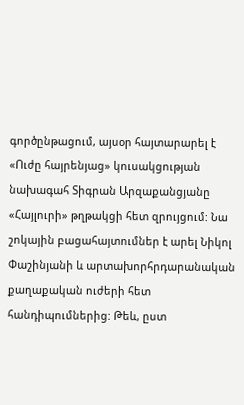գործընթացում, այսօր հայտարարել է «Ուժը հայրենյաց» կուսակցության նախագահ Տիգրան Արզաքանցյանը «Հայլուրի» թղթակցի հետ զրույցում: Նա շոկային բացահայտումներ է արել Նիկոլ Փաշինյանի և արտախորհրդարանական քաղաքական ուժերի հետ հանդիպումներից: Թեև, ըստ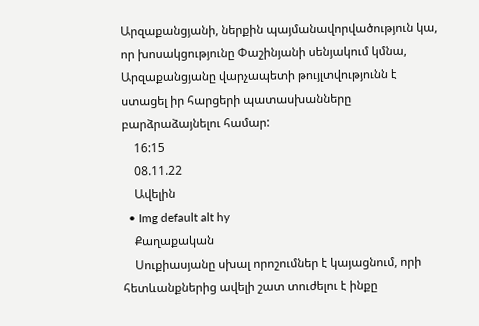Արզաքանցյանի, ներքին պայմանավորվածություն կա, որ խոսակցությունը Փաշինյանի սենյակում կմնա, Արզաքանցյանը վարչապետի թույլտվությունն է ստացել իր հարցերի պատասխանները բարձրաձայնելու համար:
    16:15
    08.11.22
    Ավելին
  • Img default alt hy
    Քաղաքական
    Սուքիասյանը սխալ որոշումներ է կայացնում, որի հետևանքներից ավելի շատ տուժելու է ինքը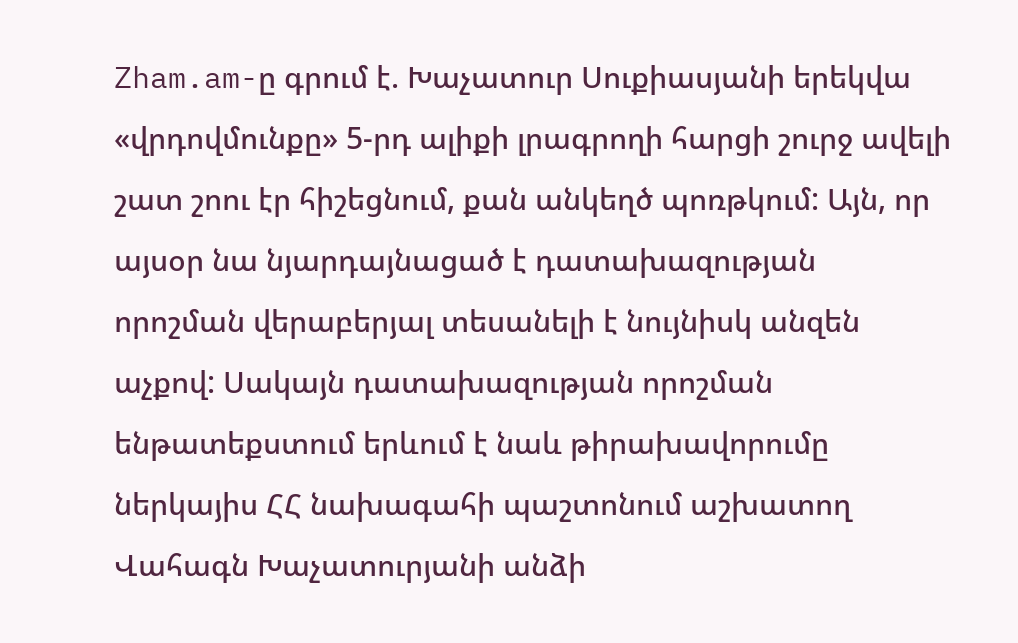Zham.am-ը գրում է. Խաչատուր Սուքիասյանի երեկվա «վրդովմունքը» 5-րդ ալիքի լրագրողի հարցի շուրջ ավելի շատ շոու էր հիշեցնում, քան անկեղծ պոռթկում: Այն, որ այսօր նա նյարդայնացած է դատախազության որոշման վերաբերյալ տեսանելի է նույնիսկ անզեն աչքով: Սակայն դատախազության որոշման ենթատեքստում երևում է նաև թիրախավորումը ներկայիս ՀՀ նախագահի պաշտոնում աշխատող Վահագն Խաչատուրյանի անձի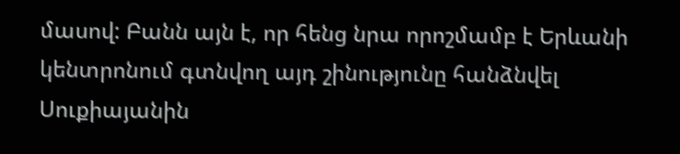մասով: Բանն այն է, որ հենց նրա որոշմամբ է Երևանի կենտրոնում գտնվող այդ շինությունը հանձնվել Սուքիայանին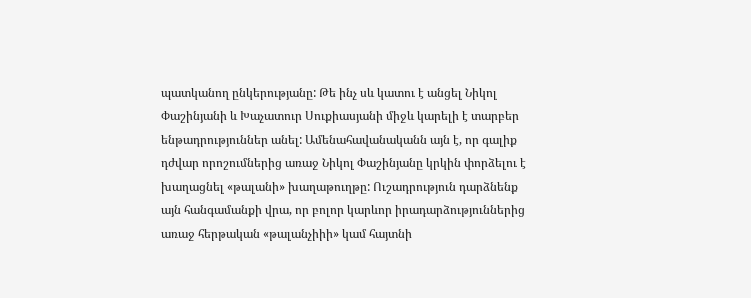պատկանող ընկերությանը: Թե ինչ սև կատու է անցել Նիկոլ Փաշինյանի և Խաչատուր Սուքիասյանի միջև կարելի է տարբեր ենթադրություններ անել: Ամենահավանականն այն է, որ գալիք դժվար որոշումներից առաջ Նիկոլ Փաշինյանը կրկին փորձելու է խաղացնել «թալանի» խաղաթուղթը: Ուշադրություն դարձնենք այն հանգամանքի վրա, որ բոլոր կարևոր իրադարձություններից առաջ հերթական «թալանչիիի» կամ հայտնի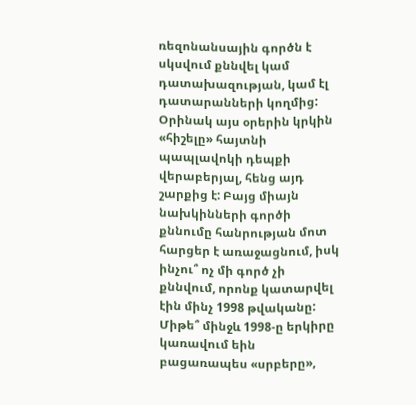ռեզոնանսային գործն է սկսվում քննվել կամ դատախազության, կամ էլ դատարանների կողմից: Օրինակ այս օրերին կրկին «հիշելը» հայտնի պապլավոկի դեպքի վերաբերյալ, հենց այդ շարքից է: Բայց միայն նախկինների գործի քննումը հանրության մոտ հարցեր է առաջացնում, իսկ ինչու՞ ոչ մի գործ չի քննվում, որոնք կատարվել էին մինչ 1998 թվականը: Միթե՞ մինջև 1998-ը երկիրը կառավում եին բացառապես «սրբերը»,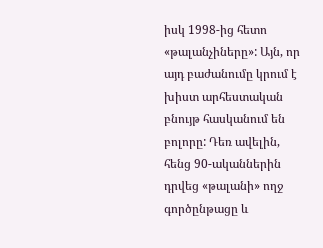իսկ 1998-ից հետո «թալանչիները»: Այն, որ այդ բաժանումը կրում է խիստ արհեստական բնույթ հասկանում են բոլորը: Դեռ ավելին, հենց 90-ականներին դրվեց «թալանի» ողջ գործընթացը և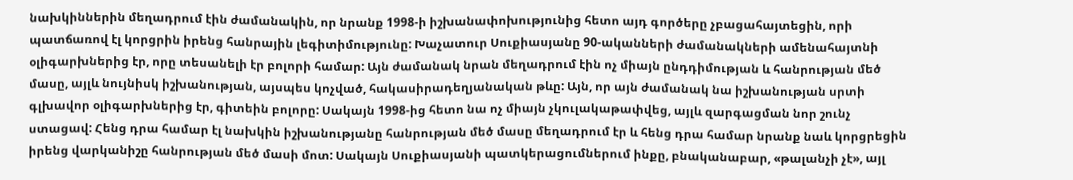նախկիններին մեղադրում էին ժամանակին, որ նրանք 1998-ի իշխանափոխությունից հետո այդ գործերը չբացահայտեցին, որի պատճառով էլ կորցրին իրենց հանրային լեգիտիմությունը: Խաչատուր Սուքիասյանը 90-ականների ժամանակների ամենահայտնի օլիգարխներից էր, որը տեսանելի էր բոլորի համար: Այն ժամանակ նրան մեղադրում էին ոչ միայն ընդդիմության և հանրության մեծ մասը, այլև նույնիսկ իշխանության, այսպես կոչված, հակասիրադեղյանական թևը: Այն, որ այն ժամանակ նա իշխանության սրտի գլխավոր օլիգարխներից էր, գիտեին բոլորը: Սակայն 1998-ից հետո նա ոչ միայն չկուլակաթափվեց, այլև զարգացման նոր շունչ ստացավ: Հենց դրա համար էլ նախկին իշխանությանը հանրության մեծ մասը մեղադրում էր և հենց դրա համար նրանք նաև կորցրեցին իրենց վարկանիշը հանրության մեծ մասի մոտ: Սակայն Սուքիասյանի պատկերացումներում ինքը, բնականաբար, «թալանչի չէ», այլ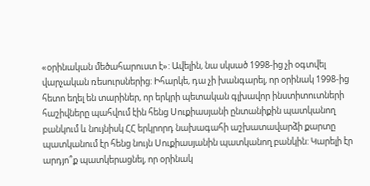«օրինական մեծահարուստ է»: Ավելին, նա սկսած 1998-ից չի օգտվել վարչական ռեսուրսներից: Իհարկե, դա չի խանգարել, որ օրինակ 1998-ից հետո եղել են տարիներ, որ երկրի պետական գլխավոր ինստիտուտների հաշիվները պահվում էին հենց Սուքիասյանի ընտանիքին պատկանող բանկում և նույնիսկ ՀՀ երկրորդ նախագահի աշխատավարձի քարտը պատկանում էր հենց նույն Սուքիասյանին պատկանող բանկին: Կարելի էր արդյո՞ք պատկերացնել, որ օրինակ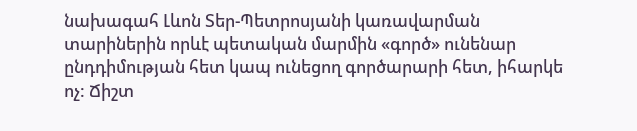նախագահ Լևոն Տեր-Պետրոսյանի կառավարման տարիներին որևէ պետական մարմին «գործ» ունենար ընդդիմության հետ կապ ունեցող գործարարի հետ, իհարկե ոչ: Ճիշտ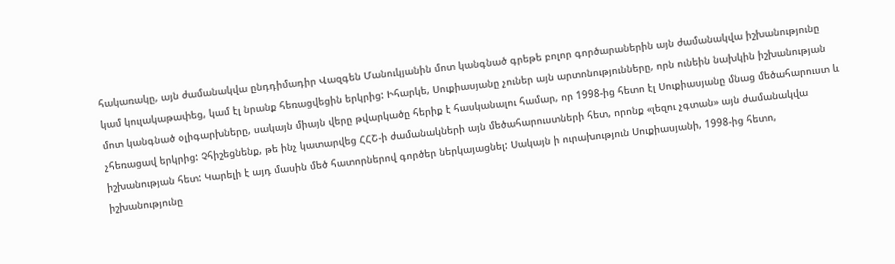հակառակը, այն ժամանակվա ընդդիմադիր Վազգեն Մանուկյանին մոտ կանգնած գրեթե բոլոր գործարաներին այն ժամանակվա իշխանությունը կամ կուլակաթափեց, կամ էլ նրանք հեռացվեցին երկրից: Իհարկե, Սուքիասյանը չուներ այն արտոնությունները, որն ունեին նախկին իշխանության մոտ կանգնած օլիգարխները, սակայն միայն վերը թվարկածը հերիք է հասկանալու համար, որ 1998-ից հետո էլ Սուքիասյանը մնաց մեծահարուստ և չհեռացավ երկրից: Չհիշեցնենք, թե ինչ կատարվեց ՀՀՇ-ի ժամանակների այն մեծահարուստների հետ, որոնք «լեզու չգտան» այն ժամանակվա իշխանության հետ: Կարելի է այդ մասին մեծ հատորներով գործեր ներկայացնել: Սակայն ի ուրախություն Սուքիասյանի, 1998-ից հետո, իշխանությունը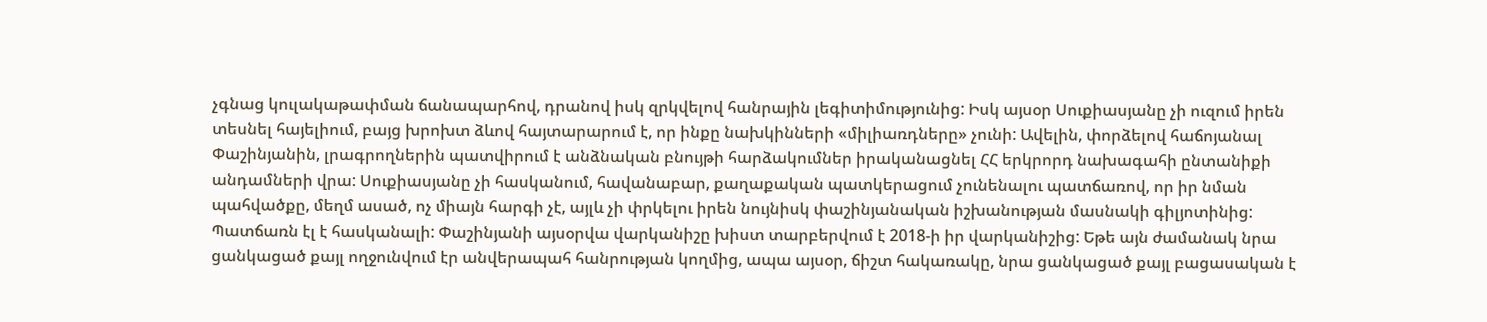չգնաց կուլակաթափման ճանապարհով, դրանով իսկ զրկվելով հանրային լեգիտիմությունից: Իսկ այսօր Սուքիասյանը չի ուզում իրեն տեսնել հայելիում, բայց խրոխտ ձևով հայտարարում է, որ ինքը նախկինների «միլիառդները» չունի: Ավելին, փորձելով հաճոյանալ Փաշինյանին, լրագրողներին պատվիրում է անձնական բնույթի հարձակումներ իրականացնել ՀՀ երկրորդ նախագահի ընտանիքի անդամների վրա: Սուքիասյանը չի հասկանում, հավանաբար, քաղաքական պատկերացում չունենալու պատճառով, որ իր նման պահվածքը, մեղմ ասած, ոչ միայն հարգի չէ, այլև չի փրկելու իրեն նույնիսկ փաշինյանական իշխանության մասնակի գիլյոտինից: Պատճառն էլ է հասկանալի: Փաշինյանի այսօրվա վարկանիշը խիստ տարբերվում է 2018-ի իր վարկանիշից: Եթե այն ժամանակ նրա ցանկացած քայլ ողջունվում էր անվերապահ հանրության կողմից, ապա այսօր, ճիշտ հակառակը, նրա ցանկացած քայլ բացասական է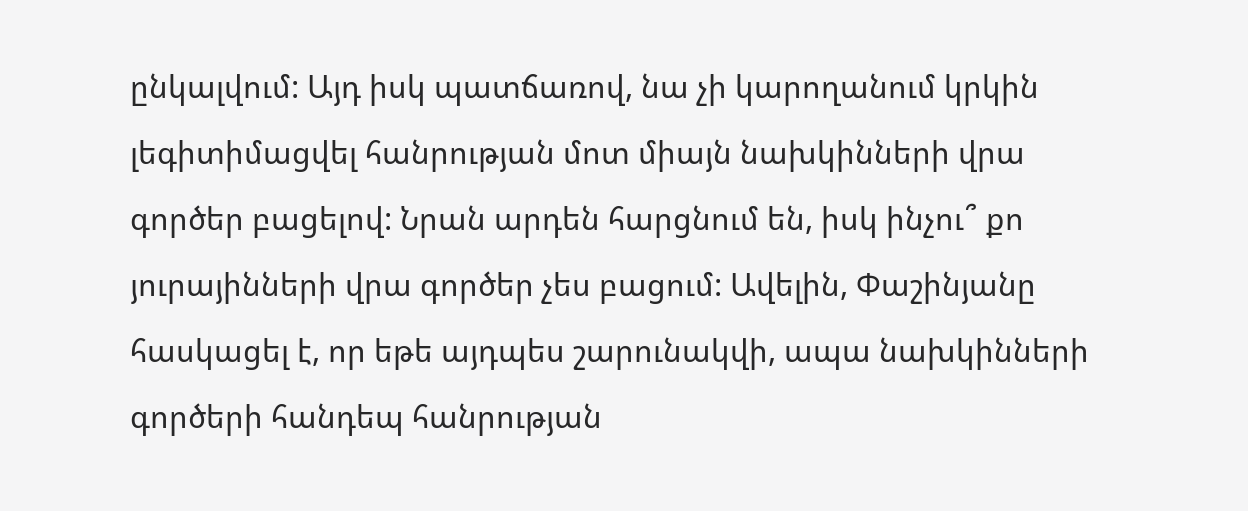ընկալվում: Այդ իսկ պատճառով, նա չի կարողանում կրկին լեգիտիմացվել հանրության մոտ միայն նախկինների վրա գործեր բացելով: Նրան արդեն հարցնում են, իսկ ինչու՞ քո յուրայինների վրա գործեր չես բացում: Ավելին, Փաշինյանը հասկացել է, որ եթե այդպես շարունակվի, ապա նախկինների գործերի հանդեպ հանրության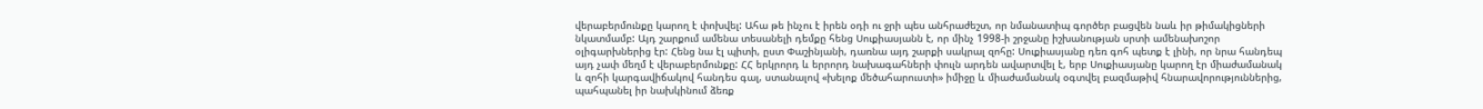վերաբերմունքը կարող է փոխվել: Ահա թե ինչու է իրեն օդի ու ջրի պես անհրաժեշտ, որ նմանատիպ գործեր բացվեն նաև իր թիմակիցների նկատմամբ: Այդ շարքում ամենա տեսանելի դեմքը հենց Սուքիասյանն է, որ մինչ 1998-ի շրջանը իշխանության սրտի ամենախոշոր օլիգարխներից էր: Հենց նա էլ պիտի, ըստ Փաշինյանի, դառնա այդ շարքի սակրալ զոհը: Սուքիասյանը դեռ գոհ պետք է լինի, որ նրա հանդեպ այդ չափ մեղմ է վերաբերմունքը: ՀՀ երկրորդ և երրորդ նախագահների փուլն արդեն ավարտվել է, երբ Սուքիասյանը կարող էր միաժամանակ և զոհի կարգավիճակով հանդես գալ, ստանալով «խելոք մեծահարուստի» իմիջը և միաժամանակ օգտվել բազմաթիվ հնարավորություններից, պահպանել իր նախկինում ձեռք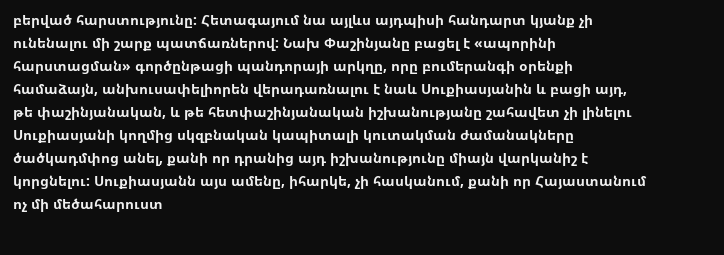բերված հարստությունը: Հետագայում նա այլևս այդպիսի հանդարտ կյանք չի ունենալու մի շարք պատճառներով: Նախ Փաշինյանը բացել է «ապորինի հարստացման» գործընթացի պանդորայի արկղը, որը բումերանգի օրենքի համաձայն, անխուսափելիորեն վերադառնալու է նաև Սուքիասյանին և բացի այդ, թե փաշինյանական, և թե հետփաշինյանական իշխանությանը շահավետ չի լինելու Սուքիասյանի կողմից սկզբնական կապիտալի կուտակման ժամանակները ծածկադմփոց անել, քանի որ դրանից այդ իշխանությունը միայն վարկանիշ է կորցնելու: Սուքիասյանն այս ամենը, իհարկե, չի հասկանում, քանի որ Հայաստանում ոչ մի մեծահարուստ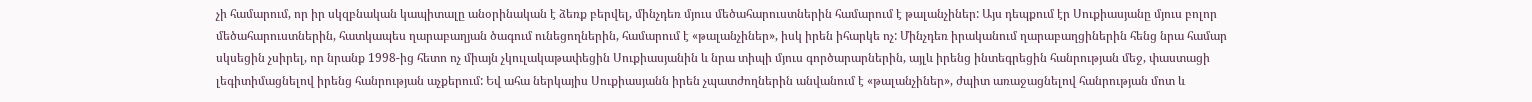չի համարում, որ իր սկզբնական կապիտալը անօրինական է ձեռք բերվել, մինչդեռ մյուս մեծահարուստներին համարում է թալանչիներ: Այս դեպքում էր Սուքիասյանը մյուս բոլոր մեծահարուստներին, հատկապես ղարաբաղյան ծագում ունեցողներին, համարում է «թալանչիներ», իսկ իրեն իհարկե ոչ: Մինչդեռ իրականում ղարաբաղցիներին հենց նրա համար սկսեցին չսիրել, որ նրանք 1998-ից հետո ոչ միայն չկուլակաթափեցին Սուքիասյանին և նրա տիպի մյուս գործարարներին, այլև իրենց ինտեգրեցին հանրության մեջ, փաստացի լեգիտիմացնելով իրենց հանրության աչքերում: Եվ ահա ներկայիս Սուքիասյանն իրեն չպատժողներին անվանում է «թալանչիներ», ժպիտ առաջացնելով հանրության մոտ և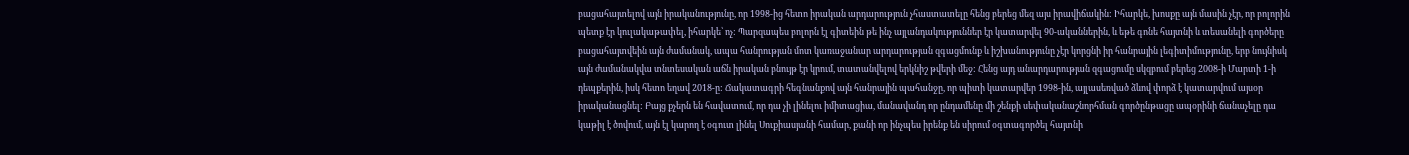բացահայտելով այն իրականությունը, որ 1998-ից հետո իրական արդարություն չհաստատելը հենց բերեց մեզ այս իրավիճակին: Իհարկե, խոսքը այն մասին չէր, որ բոլորին պետք էր կուլակաթափել, իհարկե՝ ոչ: Պարզապես բոլորն էլ գիտեին թե ինչ այլանդակություններ էր կատարվել 90-ականներին, և եթե գոնե հայտնի և տեսանելի գործերը բացահայտվեին այն ժամանակ, ապա հանրության մոտ կառաջանար արդարության զգացմունք և իշխանությունը չէր կորցնի իր հանրային լեգիտիմությունը, երբ նույնիսկ այն ժամանակվա տնտեսական աճն իրական բնույթ էր կրում, տատանվելով երկնիշ թվերի մեջ: Հենց այդ անարդարության զգացումը սկզբում բերեց 2008-ի Մարտի 1-ի դեպքերին, իսկ հետո եղավ 2018-ը: Ճակատագրի հեգնանքով այն հանրային պահանջը, որ պիտի կատարվեր 1998-ին, այլասեռված ձևով փորձ է կատարվում այսօր իրականացնել: Բայց քչերն են հավատում, որ դա չի լինելու իմիտացիա, մանավանդ որ ընդամենը մի շենքի սեփականաշնորհման գործընթացը ապօրինի ճանաչելը դա կաթիլ է ծովում, այն էլ կարող է օգուտ լինել Սուքիասյանի համար, քանի որ ինչպես իրենք են սիրում օգտագործել հայտնի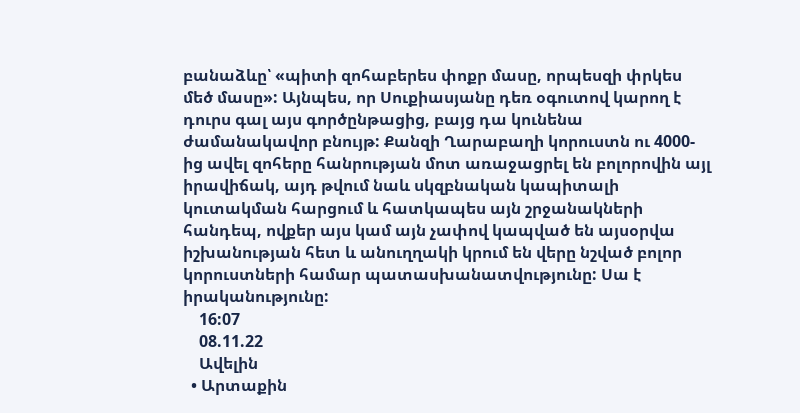բանաձևը՝ «պիտի զոհաբերես փոքր մասը, որպեսզի փրկես մեծ մասը»: Այնպես, որ Սուքիասյանը դեռ օգուտով կարող է դուրս գալ այս գործընթացից, բայց դա կունենա ժամանակավոր բնույթ: Քանզի Ղարաբաղի կորուստն ու 4000-ից ավել զոհերը հանրության մոտ առաջացրել են բոլորովին այլ իրավիճակ, այդ թվում նաև սկզբնական կապիտալի կուտակման հարցում և հատկապես այն շրջանակների հանդեպ, ովքեր այս կամ այն չափով կապված են այսօրվա իշխանության հետ և անուղղակի կրում են վերը նշված բոլոր կորուստների համար պատասխանատվությունը: Սա է իրականությունը:
    16:07
    08.11.22
    Ավելին
  • Արտաքին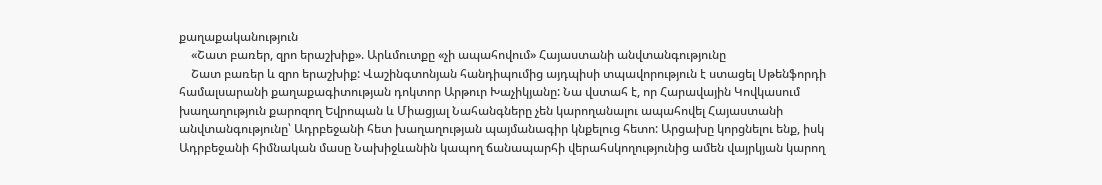քաղաքականություն
    «Շատ բառեր, զրո երաշխիք». Արևմուտքը «չի ապահովում» Հայաստանի անվտանգությունը
    Շատ բառեր և զրո երաշխիք: Վաշինգտոնյան հանդիպումից այդպիսի տպավորություն է ստացել Սթենֆորդի համալսարանի քաղաքագիտության դոկտոր Արթուր Խաչիկյանը: Նա վստահ է, որ Հարավային Կովկասում խաղաղություն քարոզող Եվրոպան և Միացյալ Նահանգները չեն կարողանալու ապահովել Հայաստանի անվտանգությունը՝ Ադրբեջանի հետ խաղաղության պայմանագիր կնքելուց հետո: Արցախը կորցնելու ենք, իսկ Ադրբեջանի հիմնական մասը Նախիջևանին կապող ճանապարհի վերահսկողությունից ամեն վայրկյան կարող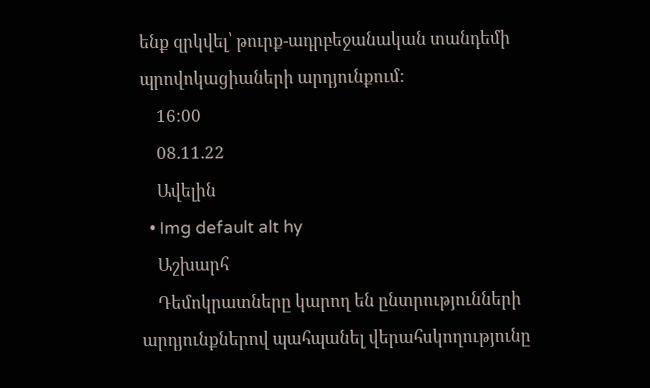ենք զրկվել՝ թուրք-ադրբեջանական տանդեմի պրովոկացիաների արդյունքում:
    16:00
    08.11.22
    Ավելին
  • Img default alt hy
    Աշխարհ
    Դեմոկրատները կարող են ընտրությունների արդյունքներով պահպանել վերահսկողությունը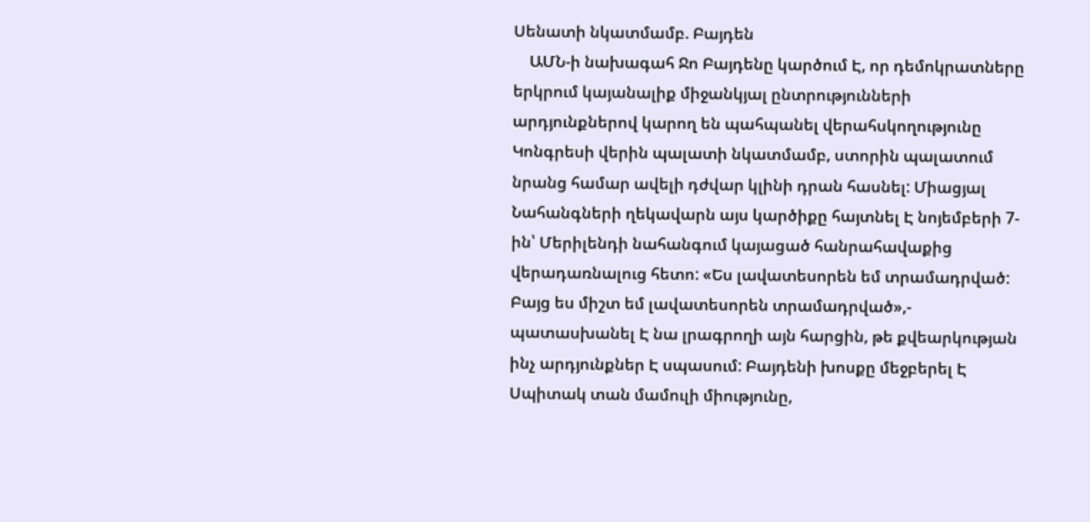Սենատի նկատմամբ. Բայդեն
    ԱՄՆ-ի նախագահ Ջո Բայդենը կարծում Է, որ դեմոկրատները երկրում կայանալիք միջանկյալ ընտրությունների արդյունքներով կարող են պահպանել վերահսկողությունը Կոնգրեսի վերին պալատի նկատմամբ, ստորին պալատում նրանց համար ավելի դժվար կլինի դրան հասնել: Միացյալ Նահանգների ղեկավարն այս կարծիքը հայտնել Է նոյեմբերի 7-ին՝ Մերիլենդի նահանգում կայացած հանրահավաքից վերադառնալուց հետո: «Ես լավատեսորեն եմ տրամադրված: Բայց ես միշտ եմ լավատեսորեն տրամադրված»,- պատասխանել Է նա լրագրողի այն հարցին, թե քվեարկության ինչ արդյունքներ Է սպասում: Բայդենի խոսքը մեջբերել Է Սպիտակ տան մամուլի միությունը,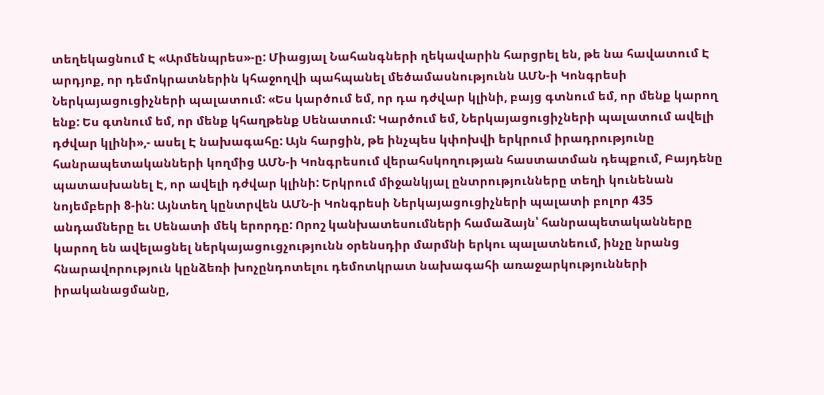տեղեկացնում Է «Արմենպրես»-ը: Միացյալ Նահանգների ղեկավարին հարցրել են, թե նա հավատում Է արդյոք, որ դեմոկրատներին կհաջողվի պահպանել մեծամասնությունն ԱՄՆ-ի Կոնգրեսի Ներկայացուցիչների պալատում: «Ես կարծում եմ, որ դա դժվար կլինի, բայց գտնում եմ, որ մենք կարող ենք: Ես գտնում եմ, որ մենք կհաղթենք Սենատում: Կարծում եմ, Ներկայացուցիչների պալատում ավելի դժվար կլինի»,- ասել Է նախագահը: Այն հարցին, թե ինչպես կփոխվի երկրում իրադրությունը հանրապետականների կողմից ԱՄՆ-ի Կոնգրեսում վերահսկողության հաստատման դեպքում, Բայդենը պատասխանել Է, որ ավելի դժվար կլինի: Երկրում միջանկյալ ընտրությունները տեղի կունենան նոյեմբերի 8-ին: Այնտեղ կընտրվեն ԱՄՆ-ի Կոնգրեսի Ներկայացուցիչների պալատի բոլոր 435 անդամները եւ Սենատի մեկ երորդը: Որոշ կանխատեսումների համաձայն՝ հանրապետականները կարող են ավելացնել ներկայացուցչությունն օրենսդիր մարմնի երկու պալատնեում, ինչը նրանց հնարավորություն կընձեռի խոչընդոտելու դեմոտկրատ նախագահի առաջարկությունների իրականացմանը,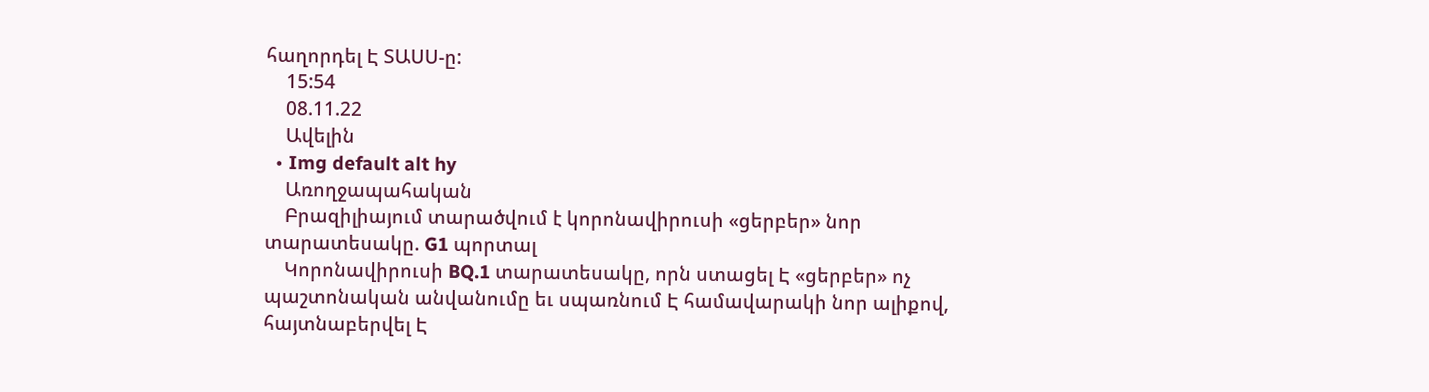հաղորդել Է ՏԱՍՍ-ը:
    15:54
    08.11.22
    Ավելին
  • Img default alt hy
    Առողջապահական
    Բրազիլիայում տարածվում է կորոնավիրուսի «ցերբեր» նոր տարատեսակը. G1 պորտալ
    Կորոնավիրուսի BQ.1 տարատեսակը, որն ստացել Է «ցերբեր» ոչ պաշտոնական անվանումը եւ սպառնում Է համավարակի նոր ալիքով, հայտնաբերվել Է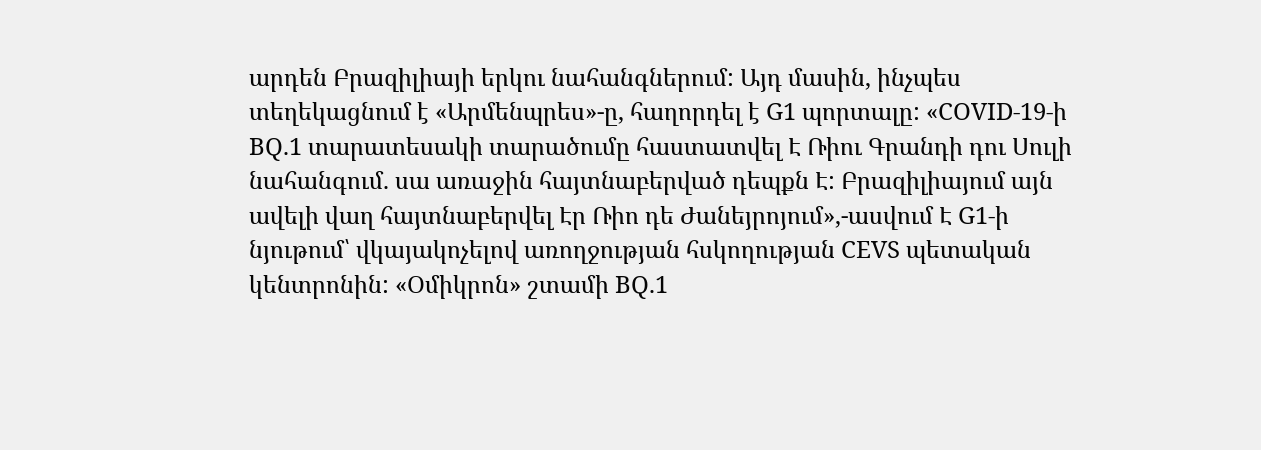արդեն Բրազիլիայի երկու նահանգներում: Այդ մասին, ինչպես տեղեկացնում է «Արմենպրես»-ը, հաղորդել է G1 պորտալը: «COVID-19-ի BQ.1 տարատեսակի տարածումը հաստատվել Է Ռիու Գրանդի դու Սուլի նահանգում. սա առաջին հայտնաբերված դեպքն Է: Բրազիլիայում այն ավելի վաղ հայտնաբերվել Էր Ռիո դե Ժանեյրոյում»,-ասվում Է G1-ի նյութում՝ վկայակոչելով առողջության հսկողության CEVS պետական կենտրոնին: «Օմիկրոն» շտամի BQ.1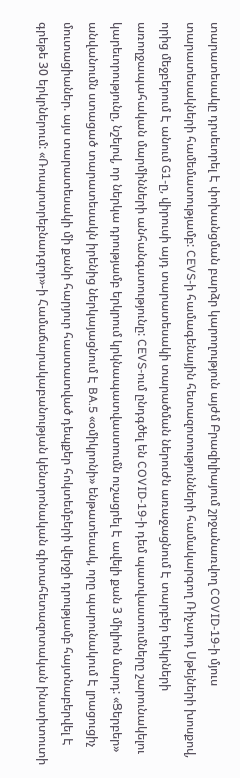տարատեսակը դրսեւորել Է փոխանցման բարձր կարողություն այժմ Բրազիլիայում շրջանառվող COVID-19-ի մյուս տարատեսակների համեմատությամբ: CEVS-ի համագենային հետազոտությունների համակարգող Ռիչարդ Սթեյների խոսքով, որից մեջբերում Է անում G1-ը, վիրուսի այդ տարատեսակի տարածման ներուժն առաջացնում Է տարբեր երկրների առողջապահական մարմինների անհանգստությունը: CEVS-ում ընդգծել են COVID-19-ի դեմ պատվաստումները շարունակելու կարեւորությունը, նշելով, որ ներկա դրությամբ երկրում կրկնապատվաստումն ուշացրել Է ավելի քան 3 միլիոն մարդ: «Ցերբեր» անվանումն ստացած տարատեսակն իրենից ներկայացնում Է BA.5 «օմիկրոնի» ենթատեսակ, որը պարունակում Է լրացուցիչ մուտացիաներ. այս տարատեսակի մի քանի հարյուր հաստատված դեպքեր հոկտեմբերի վերջի դրությամբ հայտնաբերվել Է գրեթե 30 երկրներում: «Ռոսպոտրեբնադզոր»-ի Համաճարակաբանության կենտրոնական գիտահետազոտական ինստիտուտի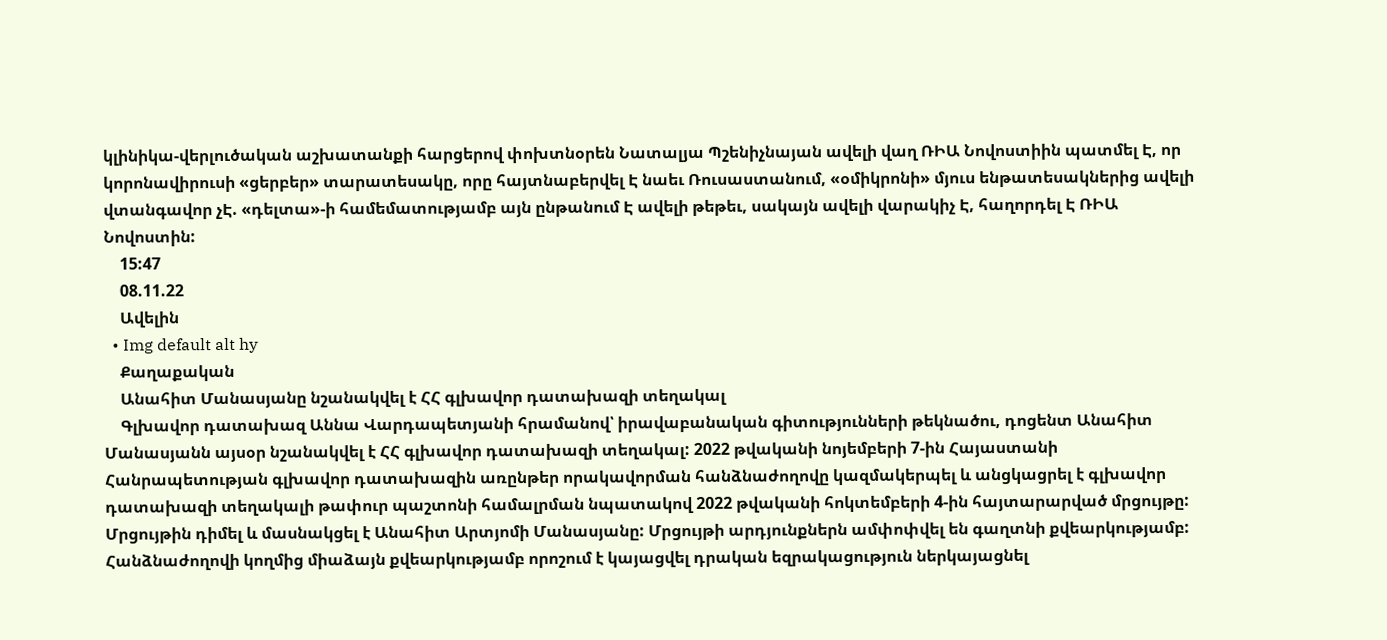կլինիկա-վերլուծական աշխատանքի հարցերով փոխտնօրեն Նատալյա Պշենիչնայան ավելի վաղ ՌԻԱ Նովոստիին պատմել Է, որ կորոնավիրուսի «ցերբեր» տարատեսակը, որը հայտնաբերվել Է նաեւ Ռուսաստանում, «օմիկրոնի» մյուս ենթատեսակներից ավելի վտանգավոր չԷ. «դելտա»-ի համեմատությամբ այն ընթանում Է ավելի թեթեւ, սակայն ավելի վարակիչ Է, հաղորդել Է ՌԻԱ Նովոստին:
    15:47
    08.11.22
    Ավելին
  • Img default alt hy
    Քաղաքական
    Անահիտ Մանասյանը նշանակվել է ՀՀ գլխավոր դատախազի տեղակալ
    Գլխավոր դատախազ Աննա Վարդապետյանի հրամանով՝ իրավաբանական գիտությունների թեկնածու, դոցենտ Անահիտ Մանասյանն այսօր նշանակվել է ՀՀ գլխավոր դատախազի տեղակալ: 2022 թվականի նոյեմբերի 7-ին Հայաստանի Հանրապետության գլխավոր դատախազին առընթեր որակավորման հանձնաժողովը կազմակերպել և անցկացրել է գլխավոր դատախազի տեղակալի թափուր պաշտոնի համալրման նպատակով 2022 թվականի հոկտեմբերի 4-ին հայտարարված մրցույթը: Մրցույթին դիմել և մասնակցել է Անահիտ Արտյոմի Մանասյանը: Մրցույթի արդյունքներն ամփոփվել են գաղտնի քվեարկությամբ: Հանձնաժողովի կողմից միաձայն քվեարկությամբ որոշում է կայացվել դրական եզրակացություն ներկայացնել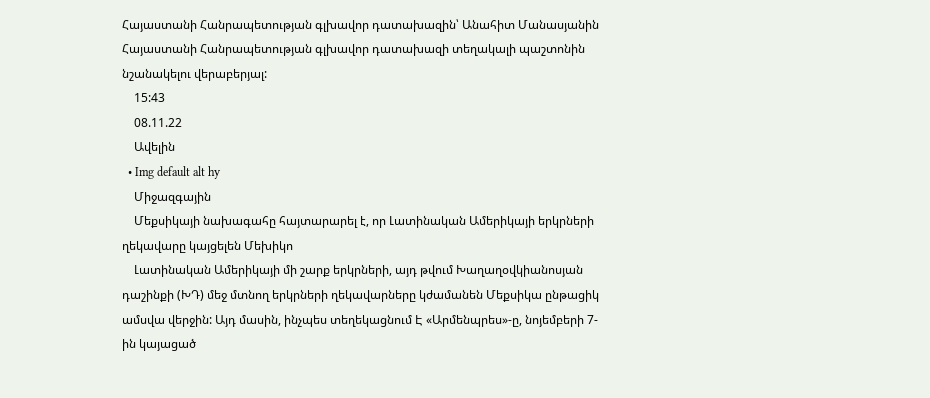Հայաստանի Հանրապետության գլխավոր դատախազին՝ Անահիտ Մանասյանին Հայաստանի Հանրապետության գլխավոր դատախազի տեղակալի պաշտոնին նշանակելու վերաբերյալ:
    15:43
    08.11.22
    Ավելին
  • Img default alt hy
    Միջազգային
    Մեքսիկայի նախագահը հայտարարել է, որ Լատինական Ամերիկայի երկրների ղեկավարը կայցելեն Մեխիկո
    Լատինական Ամերիկայի մի շարք երկրների, այդ թվում Խաղաղօվկիանոսյան դաշինքի (ԽԴ) մեջ մտնող երկրների ղեկավարները կժամանեն Մեքսիկա ընթացիկ ամսվա վերջին: Այդ մասին, ինչպես տեղեկացնում Է «Արմենպրես»-ը, նոյեմբերի 7-ին կայացած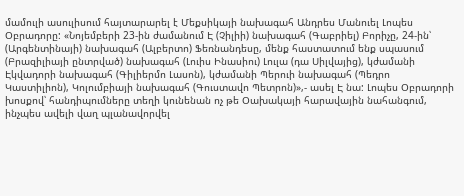մամուլի ասուլիսում հայտարարել է Մեքսիկայի նախագահ Անդրես Մանուել Լոպես Օբրադորը: «Նոյեմբերի 23-ին ժամանում Է (Չիլիի) նախագահ (Գաբրիել) Բորիչը, 24-ին՝ (Արգենտինայի) նախագահ (Ալբերտո) Ֆեռնանդեսը, մենք հաստատում ենք սպասում (Բրազիլիայի ընտրված) նախագահ (Լուիս Ինասիու) Լուլա (դա Սիլվայից), կժամանի Էկվադորի նախագահ (Գիլիերմո Լասոն), կժամանի Պերուի նախագահ (Պեդրո Կաստիլիոն), Կոլումբիայի նախագահ (Գուստավո Պետրոն)»,- ասել Է նա: Լոպես Օբրադորի խոսքով՝ հանդիպումները տեղի կունենան ոչ թե Օախակայի հարավային նահանգում, ինչպես ավելի վաղ պլանավորվել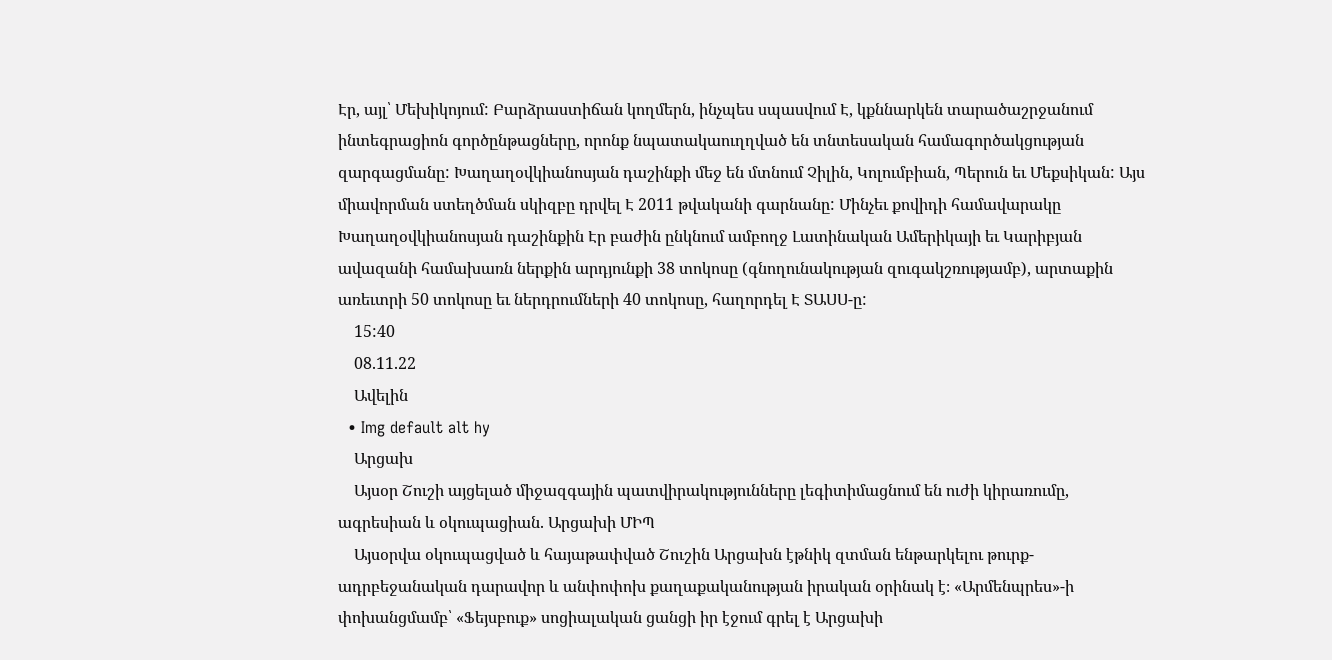Էր, այլ՝ Մեխիկոյում: Բարձրաստիճան կողմերն, ինչպես սպասվում Է, կքննարկեն տարածաշրջանում ինտեգրացիոն գործընթացները, որոնք նպատակաուղղված են տնտեսական համագործակցության զարգացմանը: Խաղաղօվկիանոսյան դաշինքի մեջ են մտնում Չիլին, Կոլումբիան, Պերուն եւ Մեքսիկան: Այս միավորման ստեղծման սկիզբը դրվել Է 2011 թվականի գարնանը: Մինչեւ քովիդի համավարակը Խաղաղօվկիանոսյան դաշինքին Էր բաժին ընկնում ամբողջ Լատինական Ամերիկայի եւ Կարիբյան ավազանի համախառն ներքին արդյունքի 38 տոկոսը (գնողունակության զուգակշռությամբ), արտաքին առեւտրի 50 տոկոսը եւ ներդրումների 40 տոկոսը, հաղորդել Է ՏԱՍՍ-ը:
    15:40
    08.11.22
    Ավելին
  • Img default alt hy
    Արցախ
    Այսօր Շուշի այցելած միջազգային պատվիրակությունները լեգիտիմացնում են ուժի կիրառումը, ագրեսիան և օկուպացիան. Արցախի ՄԻՊ
    Այսօրվա օկուպացված և հայաթափված Շուշին Արցախն էթնիկ զտման ենթարկելու թուրք-ադրբեջանական դարավոր և անփոփոխ քաղաքականության իրական օրինակ է։ «Արմենպրես»-ի փոխանցմամբ՝ «Ֆեյսբուք» սոցիալական ցանցի իր էջում գրել է Արցախի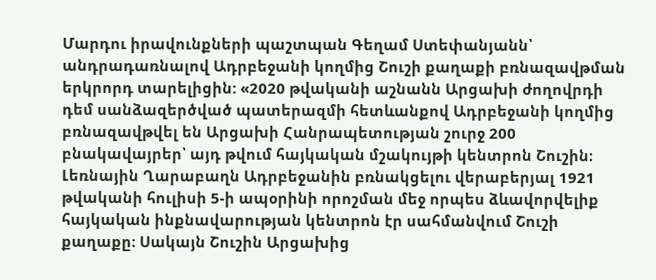Մարդու իրավունքների պաշտպան Գեղամ Ստեփանյանն՝ անդրադառնալով Ադրբեջանի կողմից Շուշի քաղաքի բռնազավթման երկրորդ տարելիցին: «2020 թվականի աշնանն Արցախի ժողովրդի դեմ սանձազերծված պատերազմի հետևանքով Ադրբեջանի կողմից բռնազավթվել են Արցախի Հանրապետության շուրջ 200 բնակավայրեր՝ այդ թվում հայկական մշակույթի կենտրոն Շուշին։ Լեռնային Ղարաբաղն Ադրբեջանին բռնակցելու վերաբերյալ 1921 թվականի հուլիսի 5-ի ապօրինի որոշման մեջ որպես ձևավորվելիք հայկական ինքնավարության կենտրոն էր սահմանվում Շուշի քաղաքը։ Սակայն Շուշին Արցախից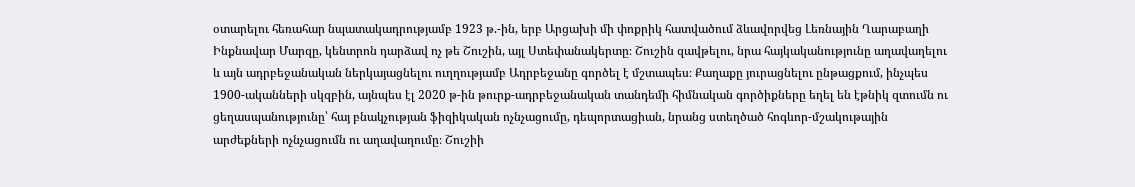օտարելու հեռահար նպատակադրությամբ 1923 թ.-ին, երբ Արցախի մի փոքրիկ հատվածում ձևավորվեց Լեռնային Ղարաբաղի Ինքնավար Մարզը, կենտրոն դարձավ ոչ թե Շուշին, այլ Ստեփանակերտը։ Շուշին զավթելու, նրա հայկականությունը աղավաղելու և այն ադրբեջանական ներկայացնելու ուղղությամբ Ադրբեջանը գործել է մշտապես։ Քաղաքը յուրացնելու ընթացքում, ինչպես 1900-ականների սկզբին, այնպես էլ 2020 թ-ին թուրք-ադրբեջանական տանդեմի հիմնական գործիքները եղել են էթնիկ զտումն ու ցեղասպանությունը՝ հայ բնակչության ֆիզիկական ոչնչացումը, դեպորտացիան, նրանց ստեղծած հոգևոր-մշակութային արժեքների ոչնչացումն ու աղավաղումը։ Շուշիի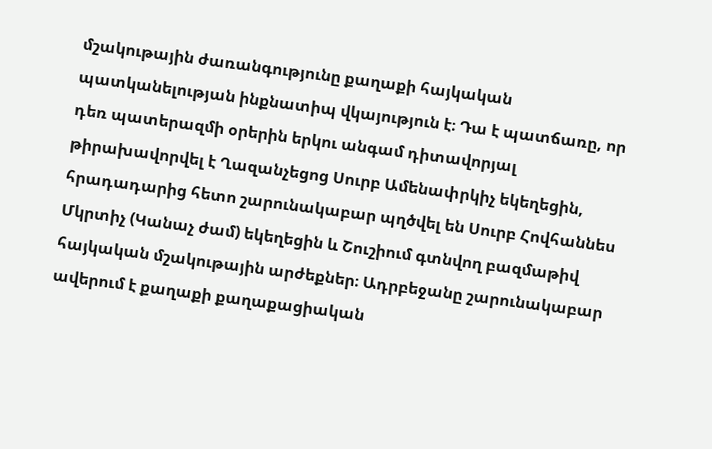մշակութային ժառանգությունը քաղաքի հայկական պատկանելության ինքնատիպ վկայություն է։ Դա է պատճառը, որ դեռ պատերազմի օրերին երկու անգամ դիտավորյալ թիրախավորվել է Ղազանչեցոց Սուրբ Ամենափրկիչ եկեղեցին, հրադադարից հետո շարունակաբար պղծվել են Սուրբ Հովհաննես Մկրտիչ (Կանաչ ժամ) եկեղեցին և Շուշիում գտնվող բազմաթիվ հայկական մշակութային արժեքներ։ Ադրբեջանը շարունակաբար ավերում է քաղաքի քաղաքացիական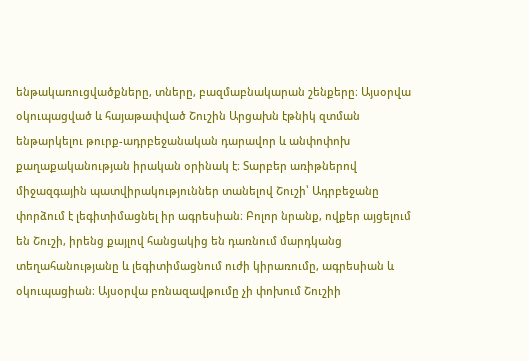ենթակառուցվածքները, տները, բազմաբնակարան շենքերը։ Այսօրվա օկուպացված և հայաթափված Շուշին Արցախն էթնիկ զտման ենթարկելու թուրք-ադրբեջանական դարավոր և անփոփոխ քաղաքականության իրական օրինակ է։ Տարբեր առիթներով միջազգային պատվիրակություններ տանելով Շուշի՝ Ադրբեջանը փորձում է լեգիտիմացնել իր ագրեսիան։ Բոլոր նրանք, ովքեր այցելում են Շուշի, իրենց քայլով հանցակից են դառնում մարդկանց տեղահանությանը և լեգիտիմացնում ուժի կիրառումը, ագրեսիան և օկուպացիան։ Այսօրվա բռնազավթումը չի փոխում Շուշիի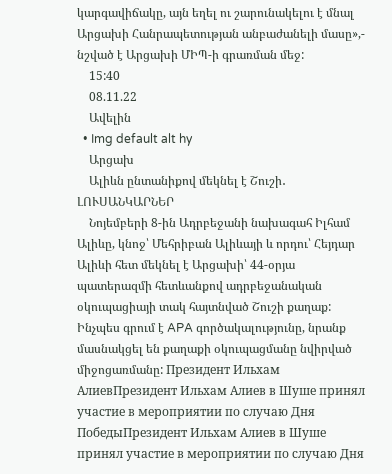կարգավիճակը, այն եղել ու շարունակելու է մնալ Արցախի Հանրապետության անբաժանելի մասը»,- նշված է Արցախի ՄԻՊ-ի գրառման մեջ:
    15:40
    08.11.22
    Ավելին
  • Img default alt hy
    Արցախ
    Ալիևն ընտանիքով մեկնել է Շուշի․ ԼՈՒՍԱՆԿԱՐՆԵՐ
    Նոյեմբերի 8-ին Ադրբեջանի նախագահ Իլհամ Ալիևը, կնոջ՝ Մեհրիբան Ալիևայի և որդու՝ Հեյդար Ալիևի հետ մեկնել է Արցախի՝ 44-օրյա պատերազմի հետևանքով ադրբեջանական օկուպացիայի տակ հայտնված Շուշի քաղաք: Ինչպես գրում է APA գործակալությունը, նրանք մասնակցել են քաղաքի օկուպացմանը նվիրված միջոցառմանը: Президент Ильхам АлиевПрезидент Ильхам Алиев в Шуше принял участие в мероприятии по случаю Дня ПобедыПрезидент Ильхам Алиев в Шуше принял участие в мероприятии по случаю Дня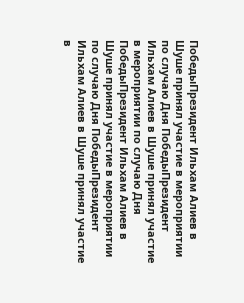ПобедыПрезидент Ильхам Алиев в Шуше принял участие в мероприятии по случаю Дня ПобедыПрезидент Ильхам Алиев в Шуше принял участие в мероприятии по случаю Дня ПобедыПрезидент Ильхам Алиев в Шуше принял участие в мероприятии по случаю Дня ПобедыПрезидент Ильхам Алиев в Шуше принял участие в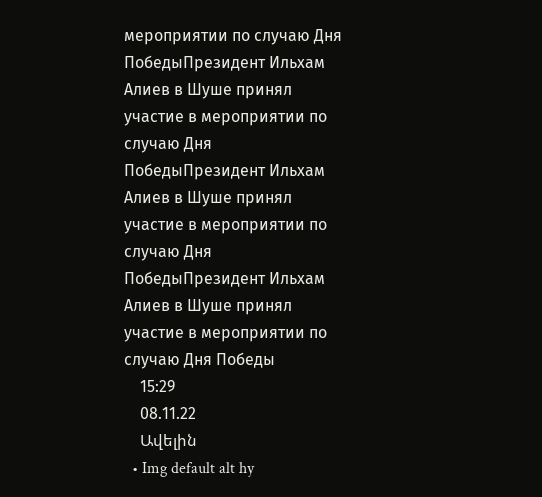мероприятии по случаю Дня ПобедыПрезидент Ильхам Алиев в Шуше принял участие в мероприятии по случаю Дня ПобедыПрезидент Ильхам Алиев в Шуше принял участие в мероприятии по случаю Дня ПобедыПрезидент Ильхам Алиев в Шуше принял участие в мероприятии по случаю Дня Победы
    15:29
    08.11.22
    Ավելին
  • Img default alt hy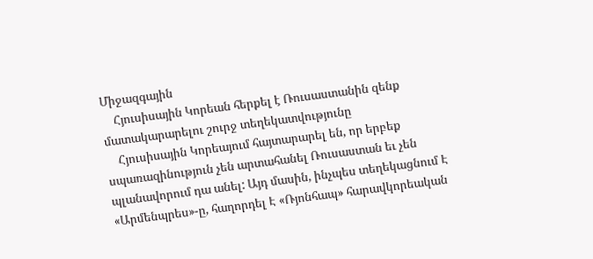Միջազգային
    Հյուսիսային Կորեան հերքել է Ռուսաստանին զենք մատակարարելու շուրջ տեղեկատվությունը
    Հյուսիսային Կորեայում հայտարարել են, որ երբեք սպառազինություն չեն արտահանել Ռուսաստան եւ չեն պլանավորում դա անել: Այդ մասին, ինչպես տեղեկացնում Է «Արմենպրես»-ը, հաղորդել Է «Ռյոնհապ» հարավկորեական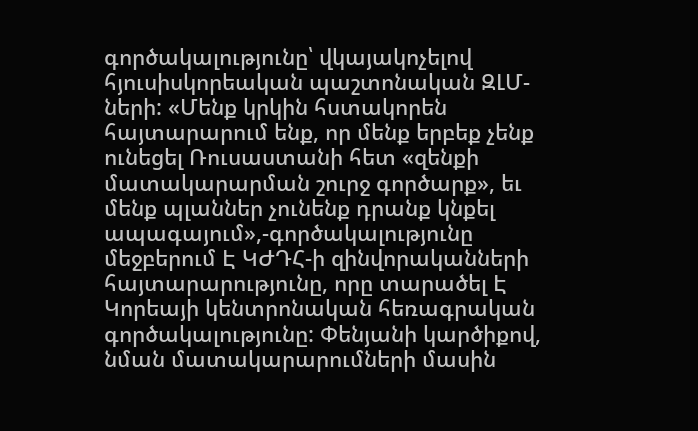գործակալությունը՝ վկայակոչելով հյուսիսկորեական պաշտոնական ԶԼՄ-ների: «Մենք կրկին հստակորեն հայտարարում ենք, որ մենք երբեք չենք ունեցել Ռուսաստանի հետ «զենքի մատակարարման շուրջ գործարք», եւ մենք պլաններ չունենք դրանք կնքել ապագայում»,-գործակալությունը մեջբերում Է ԿԺԴՀ-ի զինվորականների հայտարարությունը, որը տարածել Է Կորեայի կենտրոնական հեռագրական գործակալությունը: Փենյանի կարծիքով, նման մատակարարումների մասին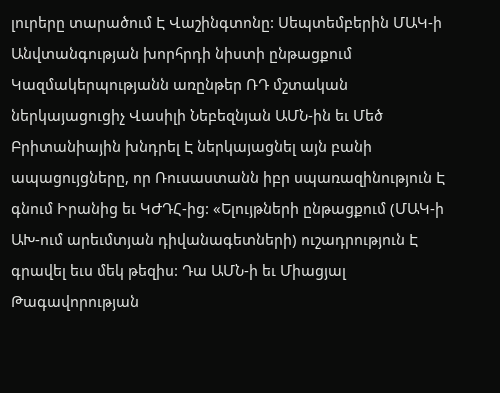լուրերը տարածում Է Վաշինգտոնը: Սեպտեմբերին ՄԱԿ-ի Անվտանգության խորհրդի նիստի ընթացքում Կազմակերպությանն առընթեր ՌԴ մշտական ներկայացուցիչ Վասիլի Նեբեզնյան ԱՄՆ-ին եւ Մեծ Բրիտանիային խնդրել Է ներկայացնել այն բանի ապացույցները, որ Ռուսաստանն իբր սպառազինություն Է գնում Իրանից եւ ԿԺԴՀ-ից: «Ելույթների ընթացքում (ՄԱԿ-ի ԱԽ-ում արեւմտյան դիվանագետների) ուշադրություն Է գրավել եւս մեկ թեզիս: Դա ԱՄՆ-ի եւ Միացյալ Թագավորության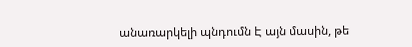անառարկելի պնդումն Է այն մասին, թե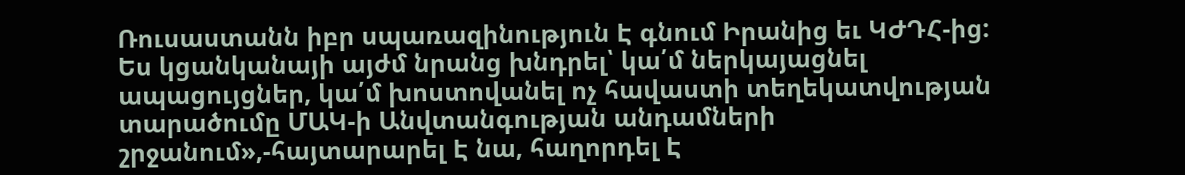Ռուսաստանն իբր սպառազինություն Է գնում Իրանից եւ ԿԺԴՀ-ից: Ես կցանկանայի այժմ նրանց խնդրել՝ կա՛մ ներկայացնել ապացույցներ, կա՛մ խոստովանել ոչ հավաստի տեղեկատվության տարածումը ՄԱԿ-ի Անվտանգության անդամների շրջանում»,-հայտարարել Է նա, հաղորդել Է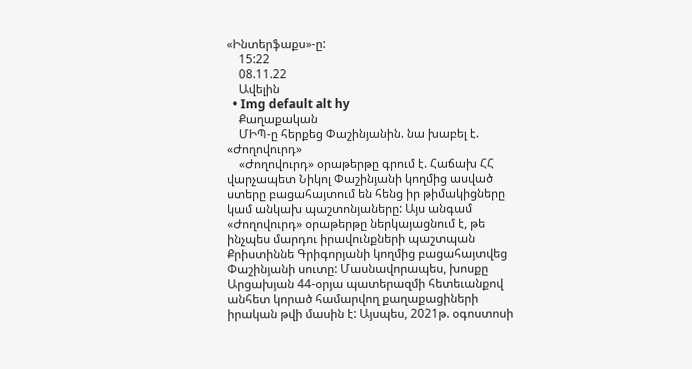«Ինտերֆաքս»-ը:
    15:22
    08.11.22
    Ավելին
  • Img default alt hy
    Քաղաքական
    ՄԻՊ-ը հերքեց Փաշինյանին. նա խաբել է. «Ժողովուրդ»
    «Ժողովուրդ» օրաթերթը գրում է. Հաճախ ՀՀ վարչապետ Նիկոլ Փաշինյանի կողմից ասված ստերը բացահայտում են հենց իր թիմակիցները կամ անկախ պաշտոնյաները: Այս անգամ «Ժողովուրդ» օրաթերթը ներկայացնում է, թե ինչպես մարդու իրավունքների պաշտպան Քրիստիննե Գրիգորյանի կողմից բացահայտվեց Փաշինյանի սուտը: Մասնավորապես, խոսքը Արցախյան 44-օրյա պատերազմի հետեւանքով անհետ կորած համարվող քաղաքացիների իրական թվի մասին է: Այսպես, 2021թ. օգոստոսի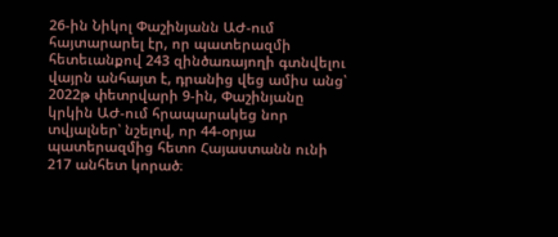26-ին Նիկոլ Փաշինյանն ԱԺ-ում հայտարարել էր, որ պատերազմի հետեւանքով 243 զինծառայողի գտնվելու վայրն անհայտ է, դրանից վեց ամիս անց՝ 2022թ փետրվարի 9-ին, Փաշինյանը կրկին ԱԺ-ում հրապարակեց նոր տվյալներ՝ նշելով, որ 44-օրյա պատերազմից հետո Հայաստանն ունի 217 անհետ կորած։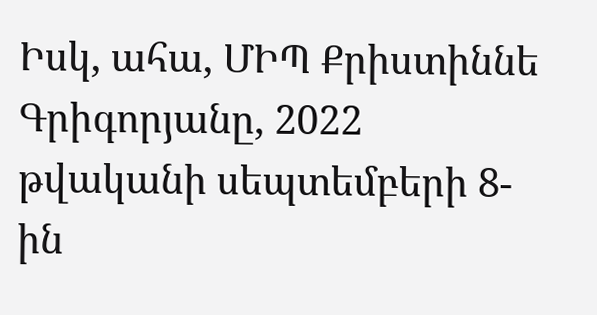Իսկ, ահա, ՄԻՊ Քրիստիննե Գրիգորյանը, 2022 թվականի սեպտեմբերի 8-ին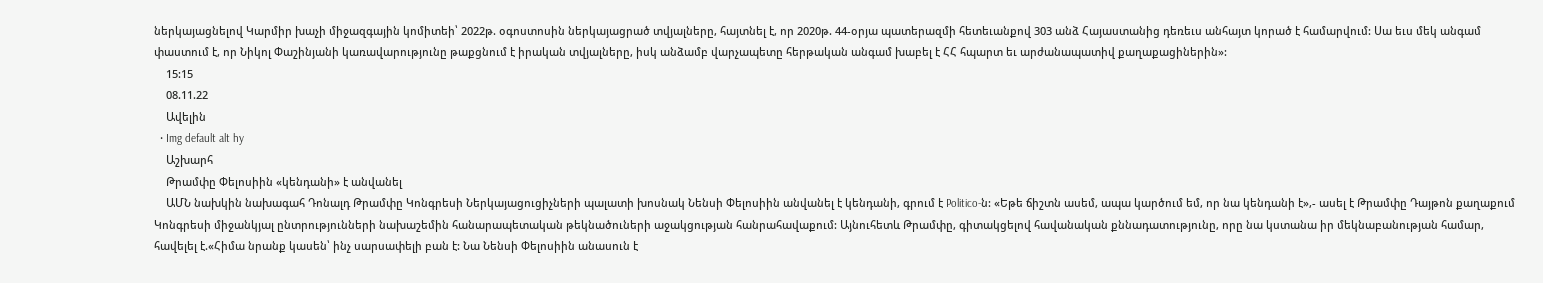ներկայացնելով Կարմիր խաչի միջազգային կոմիտեի՝ 2022թ. օգոստոսին ներկայացրած տվյալները, հայտնել է, որ 2020թ. 44-օրյա պատերազմի հետեւանքով 303 անձ Հայաստանից դեռեւս անհայտ կորած է համարվում: Սա եւս մեկ անգամ փաստում է, որ Նիկոլ Փաշինյանի կառավարությունը թաքցնում է իրական տվյալները, իսկ անձամբ վարչապետը հերթական անգամ խաբել է ՀՀ հպարտ եւ արժանապատիվ քաղաքացիներին»:
    15:15
    08.11.22
    Ավելին
  • Img default alt hy
    Աշխարհ
    Թրամփը Փելոսիին «կենդանի» է անվանել
    ԱՄՆ նախկին նախագահ Դոնալդ Թրամփը Կոնգրեսի Ներկայացուցիչների պալատի խոսնակ Նենսի Փելոսիին անվանել է կենդանի, գրում է Politico-ն: «Եթե ճիշտն ասեմ, ապա կարծում եմ, որ նա կենդանի է»,- ասել է Թրամփը Դայթոն քաղաքում Կոնգրեսի միջանկյալ ընտրությունների նախաշեմին հանարապետական թեկնածուների աջակցության հանրահավաքում: Այնուհետև Թրամփը, գիտակցելով հավանական քննադատությունը, որը նա կստանա իր մեկնաբանության համար, հավելել է.«Հիմա նրանք կասեն՝ ինչ սարսափելի բան է: Նա Նենսի Փելոսիին անասուն է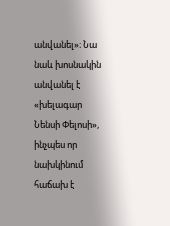անվանել»։ Նա նաև խոսնակին անվանել է «խելագար Նենսի Փելոսի», ինչպես որ նախկինում հաճախ է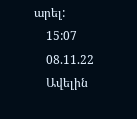արել:
    15:07
    08.11.22
    Ավելին